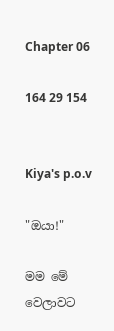Chapter 06

164 29 154


Kiya's p.o.v

"ඔයා!"

මම මේ වෙලාවට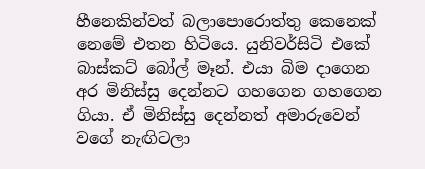හීනෙකින්වත් බලාපොරොත්තු කෙනෙක් නෙමේ එතන හිටියෙ. යුනිවර්සිටි එකේ බාස්කට් බෝල් මෑන්. එයා බිම දාගෙන අර මිනිස්සු දෙන්නට ගහගෙන ගහගෙන ගියා. ඒ මිනිස්සු දෙන්නත් අමාරුවෙන් වගේ නැඟිටලා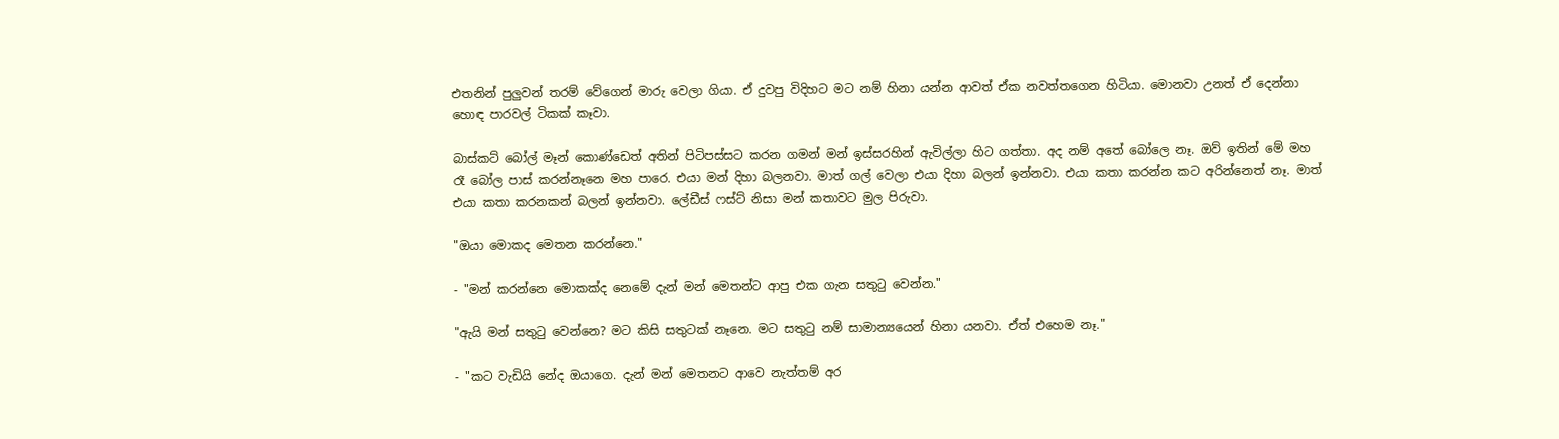එතනින් පුලුවන් තරම් වේගෙන් මාරු වෙලා ගියා. ඒ දුවපු විදිහට මට නම් හිනා යන්න ආවත් ඒක නවත්තගෙන හිටියා. මොනවා උනත් ඒ දෙන්නා හොඳ පාරවල් ටිකක් කෑවා.

බාස්කට් බෝල් මෑන් කොණ්ඩෙත් අතින් පිටිපස්සට කරන ගමන් මන් ඉස්සරහින් ඇවිල්ලා හිට ගත්තා. අද නම් අතේ බෝලෙ නෑ. ඔව් ඉතින් මේ මහ රෑ බෝල පාස් කරන්නෑනෙ මහ පාරෙ. එයා මන් දිහා බලනවා. මාත් ගල් වෙලා එයා දිහා බලන් ඉන්නවා. එයා කතා කරන්න කට අරින්නෙත් නෑ. මාත් එයා කතා කරනකන් බලන් ඉන්නවා. ලේඩීස් ෆස්ට් නිසා මන් කතාවට මුල පිරුවා.

"ඔයා මොකද මෙතන කරන්නෙ."

- "මන් කරන්නෙ මොකක්ද නෙමේ දැන් මන් මෙතන්ට ආපු එක ගැන සතුටු වෙන්න."

"ඇයි මන් සතුටු වෙන්නෙ? මට කිසි සතුටක් නෑනෙ. මට සතුටු නම් සාමාන්‍යයෙන් හිනා යනවා. ඒත් එහෙම නෑ."

- "කට වැඩි‍යි නේද ඔයාගෙ. දැන් මන් මෙතනට ආවෙ නැත්තම් අර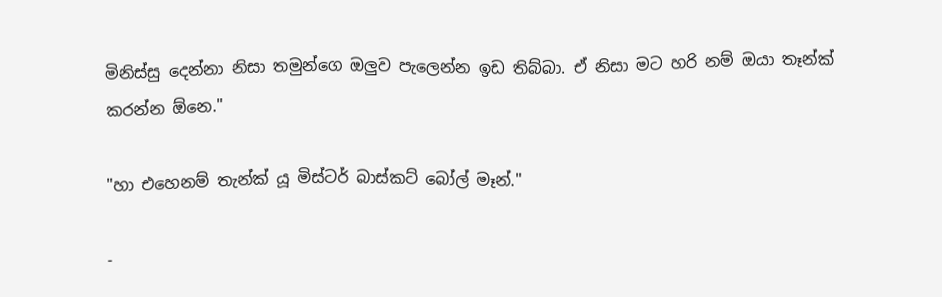මිනිස්සු දෙන්නා නිසා තමුන්ගෙ ඔලුව පැලෙන්න ඉඩ තිබ්බා. ඒ නිසා මට හරි නම් ඔයා තෑන්ක් කරන්න ඕනෙ."

"හා එහෙනම් තැන්ක් යූ මිස්ටර් බාස්කට් බෝල් මෑන්."

-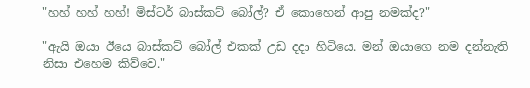"හහ් හහ් හහ්! මිස්ටර් බාස්කට් බෝල්? ඒ කොහෙන් ආපු නමක්ද?"

"ඇයි ඔයා ඊයෙ බාස්කට් බෝල් එකක් උඩ දදා හිටියෙ. මන් ඔයාගෙ නම දන්නැති නිසා එහෙම කිව්වෙ."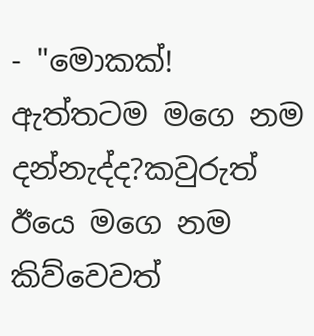- "මොකක්! ඇත්තටම මගෙ නම දන්නැද්ද?කවුරුත් ඊයෙ මගෙ නම කිව්වෙවත්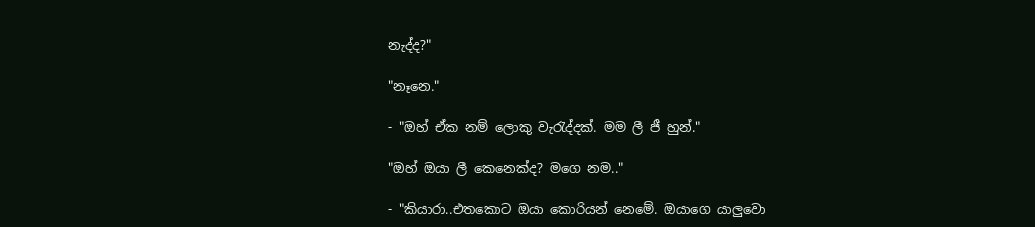නැද්ද?"

"නෑනෙ."

- "ඔහ් ඒක නම් ලොකු වැරැද්දක්. මම ලී ජී හුන්."

"ඔහ් ඔයා ලී කෙනෙක්ද? මගෙ නම.."

- "කියාරා..එතකොට ඔයා කොරියන් නෙමේ. ඔයාගෙ යාලුවො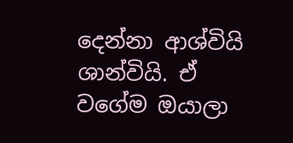දෙන්නා ආශ්වියි ශාන්වියි. ඒ වගේම ඔයාලා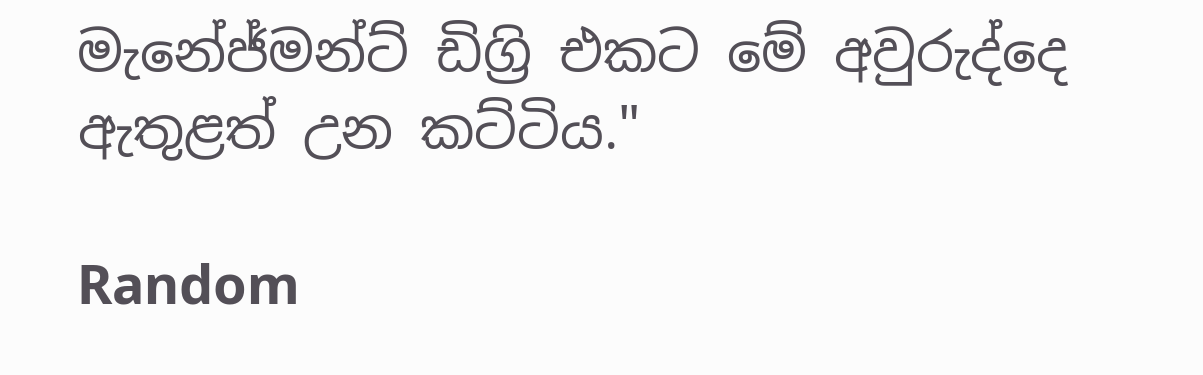මැනේජ්මන්ට් ඩිග්‍රි එකට මේ අවුරුද්දෙ ඇතුළත් උන කට්ටිය."

Random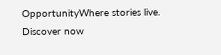OpportunityWhere stories live. Discover now